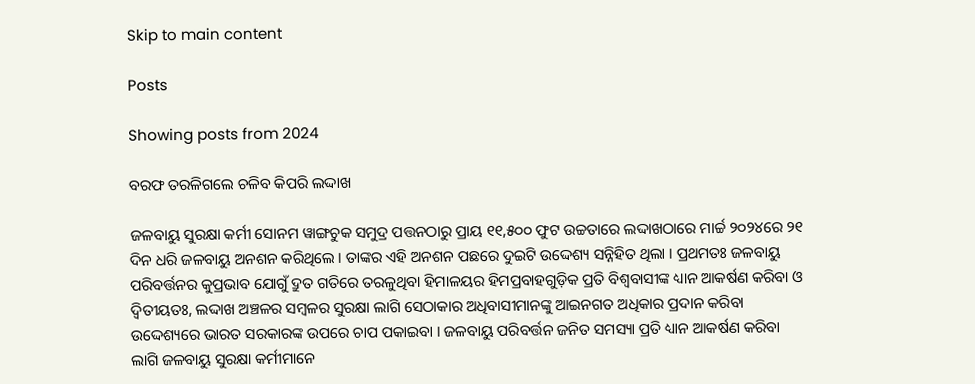Skip to main content

Posts

Showing posts from 2024

ବରଫ ତରଳିଗଲେ ଚଳିବ କିପରି ଲଦ୍ଦାଖ

ଜଳବାୟୁ ସୁରକ୍ଷା କର୍ମୀ ସୋନମ ୱାଙ୍ଗଚୁକ ସମୁଦ୍ର ପତ୍ତନଠାରୁ ପ୍ରାୟ ୧୧,୫୦୦ ଫୁଟ ଉଚ୍ଚତାରେ ଲଦ୍ଦାଖଠାରେ ମାର୍ଚ୍ଚ ୨୦୨୪ରେ ୨୧ ଦିନ ଧରି ଜଳବାୟୁ ଅନଶନ କରିଥିଲେ । ତାଙ୍କର ଏହି ଅନଶନ ପଛରେ ଦୁଇଟି ଉଦ୍ଦେଶ୍ୟ ସନ୍ନିହିତ ଥିଲା । ପ୍ରଥମତଃ ଜଳବାୟୁ ପରିବର୍ତ୍ତନର କୁପ୍ରଭାବ ଯୋଗୁଁ ଦ୍ରୁତ ଗତିରେ ତରଳୁଥିବା ହିମାଳୟର ହିମପ୍ରବାହଗୁଡ଼ିକ ପ୍ରତି ବିଶ୍ୱବାସୀଙ୍କ ଧ୍ୟାନ ଆକର୍ଷଣ କରିବା ଓ ଦ୍ୱିତୀୟତଃ, ଲଦ୍ଦାଖ ଅଞ୍ଚଳର ସମ୍ୱଳର ସୁରକ୍ଷା ଲାଗି ସେଠାକାର ଅଧିବାସୀମାନଙ୍କୁ ଆଇନଗତ ଅଧିକାର ପ୍ରଦାନ କରିବା ଉଦ୍ଦେଶ୍ୟରେ ଭାରତ ସରକାରଙ୍କ ଉପରେ ଚାପ ପକାଇବା । ଜଳବାୟୁ ପରିବର୍ତ୍ତନ ଜନିତ ସମସ୍ୟା ପ୍ରତି ଧ୍ୟାନ ଆକର୍ଷଣ କରିବା ଲାଗି ଜଳବାୟୁ ସୁରକ୍ଷା କର୍ମୀମାନେ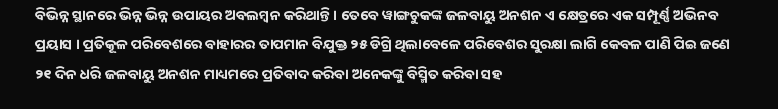ବିଭିନ୍ନ ସ୍ଥାନରେ ଭିନ୍ନ ଭିନ୍ନ ଉପାୟର ଅବଲମ୍ୱନ କରିଥାନ୍ତି । ତେବେ ୱାଙ୍ଗଚୁକଙ୍କ ଜଳବାୟୁ ଅନଶନ ଏ କ୍ଷେତ୍ରରେ ଏକ ସମ୍ପୂର୍ଣ୍ଣ ଅଭିନବ ପ୍ରୟାସ । ପ୍ରତିକୂଳ ପରିବେଶରେ ବାହାରର ତାପମାନ ବିଯୁକ୍ତ ୨୫ ଡିଗ୍ରି ଥିଲାବେଳେ ପରିବେଶର ସୁରକ୍ଷା ଲାଗି କେବଳ ପାଣି ପିଇ ଜଣେ ୨୧ ଦିନ ଧରି ଜଳବାୟୁ ଅନଶନ ମାଧ୍ୟମରେ ପ୍ରତିବାଦ କରିବା ଅନେକଙ୍କୁ ବିସ୍ମିତ କରିବା ସହ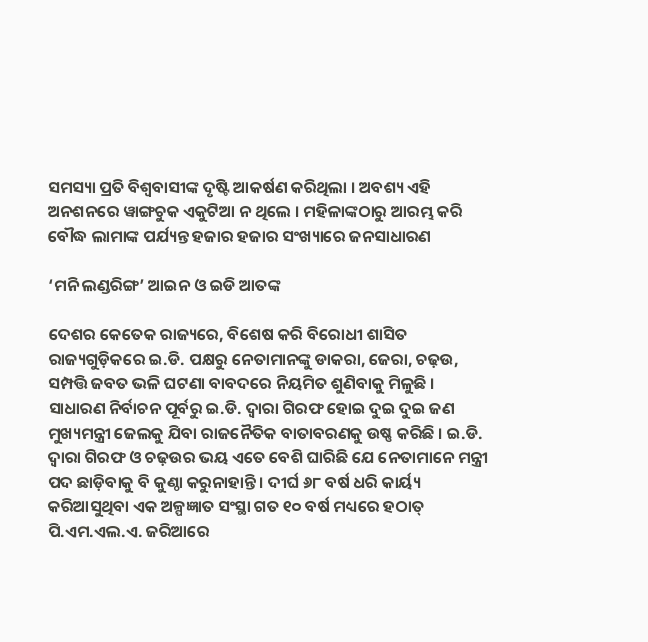ସମସ୍ୟା ପ୍ରତି ବିଶ୍ୱବାସୀଙ୍କ ଦୃଷ୍ଟି ଆକର୍ଷଣ କରିଥିଲା । ଅବଶ୍ୟ ଏହି ଅନଶନରେ ୱାଙ୍ଗଚୁକ ଏକୁଟିଆ ନ ଥିଲେ । ମହିଳାଙ୍କଠାରୁ ଆରମ୍ଭ କରି ବୌଦ୍ଧ ଲାମାଙ୍କ ପର୍ଯ୍ୟନ୍ତ ହଜାର ହଜାର ସଂଖ୍ୟାରେ ଜନସାଧାରଣ

‘ମନି ଲଣ୍ଡରିଙ୍ଗ’ ଆଇନ ଓ ଇଡି ଆତଙ୍କ

ଦେଶର କେତେକ ରାଜ୍ୟରେ, ବିଶେଷ କରି ବିରୋଧୀ ଶାସିତ ରାଜ୍ୟଗୁଡ଼ିକରେ ଇ.ଡି. ପକ୍ଷରୁ ନେତାମାନଙ୍କୁ ଡାକରା, ଜେରା, ଚଢ଼ଉ, ସମ୍ପତ୍ତି ଜବତ ଭଳି ଘଟଣା ବାବଦରେ ନିୟମିତ ଶୁଣିବାକୁ ମିଳୁଛି । ସାଧାରଣ ନିର୍ବାଚନ ପୂର୍ବରୁ ଇ.ଡି. ଦ୍ୱାରା ଗିରଫ ହୋଇ ଦୁଇ ଦୁଇ ଜଣ ମୁଖ୍ୟମନ୍ତ୍ରୀ ଜେଲକୁ ଯିବା ରାଜନୈତିକ ବାତାବରଣକୁ ଉଷ୍ଣ କରିଛି । ଇ.ଡି. ଦ୍ୱାରା ଗିରଫ ଓ ଚଢ଼ଉର ଭୟ ଏତେ ବେଶି ଘାରିଛି ଯେ ନେତାମାନେ ମନ୍ତ୍ରୀ ପଦ ଛାଡ଼ିବାକୁ ବି କୁଣ୍ଠା କରୁନାହାନ୍ତି । ଦୀର୍ଘ ୬୮ ବର୍ଷ ଧରି କାର୍ୟ୍ୟ କରିଆସୁଥିବା ଏକ ଅଳ୍ପଜ୍ଞାତ ସଂସ୍ଥା ଗତ ୧୦ ବର୍ଷ ମଧ୍ୟରେ ହଠାତ୍ ପି.ଏମ.ଏଲ.ଏ. ଜରିଆରେ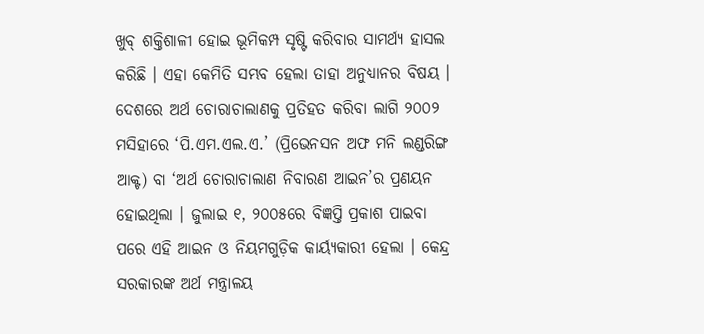ଖୁବ୍ ଶକ୍ତିଶାଳୀ ହୋଇ ଭୂମିକମ୍ପ ସୃଷ୍ଟି କରିବାର ସାମର୍ଥ୍ୟ ହାସଲ କରିଛି । ଏହା କେମିତି ସମ୍ଭବ ହେଲା ତାହା ଅନୁଧ୍ୟାନର ବିଷୟ ।  ଦେଶରେ ଅର୍ଥ ଚୋରାଚାଲାଣକୁ ପ୍ରତିହତ କରିବା ଲାଗି ୨୦୦୨ ମସିହାରେ ‘ପି.ଏମ.ଏଲ.ଏ.’ (ପ୍ରିଭେନସନ ଅଫ ମନି ଲଣ୍ଡରିଙ୍ଗ ଆକ୍ଟ) ବା ‘ଅର୍ଥ ଚୋରାଚାଲାଣ ନିବାରଣ ଆଇନ’ର ପ୍ରଣୟନ ହୋଇଥିଲା । ଜୁଲାଇ ୧, ୨୦୦୫ରେ ବିଜ୍ଞପ୍ତି ପ୍ରକାଶ ପାଇବା ପରେ ଏହି ଆଇନ ଓ ନିୟମଗୁଡ଼ିକ କାର୍ୟ୍ୟକାରୀ ହେଲା । କେନ୍ଦ୍ର ସରକାରଙ୍କ ଅର୍ଥ ମନ୍ତ୍ରାଳୟ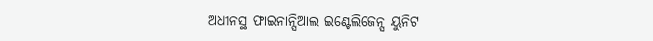ଅଧୀନସ୍ଥ ଫାଇନାନ୍ସିଆଲ ଇଣ୍ଟେଲିଜେନ୍ସ ୟୁନିଟ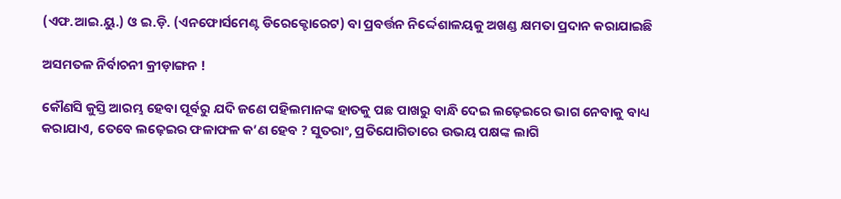(ଏଫ.ଆଇ.ୟୁ.) ଓ ଇ.ଡ଼ି. (ଏନଫୋର୍ସମେଣ୍ଟ ଡିରେକ୍ଟୋରେଟ) ବା ପ୍ରବର୍ତ୍ତନ ନିର୍ଦ୍ଦେଶାଳୟକୁ ଅଖଣ୍ଡ କ୍ଷମତା ପ୍ରଦାନ କରାଯାଇଛି

ଅସମତଳ ନିର୍ବାଚନୀ କ୍ରୀଡ଼ାଙ୍ଗନ !

କୌଣସି କୁସ୍ତି ଆରମ୍ଭ ହେବା ପୂର୍ବରୁ ଯଦି ଜଣେ ପହିଲମାନଙ୍କ ହାତକୁ ପଛ ପାଖରୁ ବାନ୍ଧି ଦେଇ ଲଢ଼େଇରେ ଭାଗ ନେବାକୁ ବାଧ୍ୟ କରାଯାଏ, ତେବେ ଲଢ଼େଇର ଫଳାଫଳ କ’ଣ ହେବ ? ସୁତରାଂ, ପ୍ରତିଯୋଗିତାରେ ଉଭୟ ପକ୍ଷଙ୍କ ଲାଗି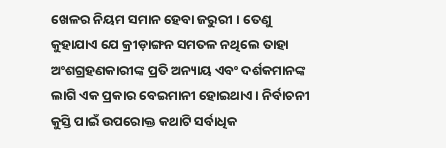ଖେଳର ନିୟମ ସମାନ ହେବା ଜରୁରୀ । ତେଣୁ କୁହାଯାଏ ଯେ କ୍ରୀଡ଼ାଙ୍ଗନ ସମତଳ ନଥିଲେ ତାହା ଅଂଶଗ୍ରହଣକାରୀଙ୍କ ପ୍ରତି ଅନ୍ୟାୟ ଏବଂ ଦର୍ଶକମାନଙ୍କ ଲାଗି ଏକ ପ୍ରକାର ବେଇମାନୀ ହୋଇଥାଏ । ନିର୍ବାଚନୀ କୁସ୍ତି ପାଇଁ ଉପରୋକ୍ତ କଥାଟି ସର୍ବାଧିକ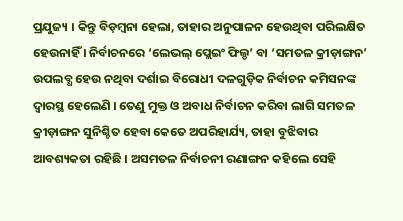ପ୍ରଯୁଜ୍ୟ । କିନ୍ତୁ ବିଡ଼ମ୍ୱନା ହେଲା, ତାହାର ଅନୁପାଳନ ହେଉଥିବା ପରିଲକ୍ଷିତ ହେଉନାହିଁ । ନିର୍ବାଚନରେ ‘ଲେଭଲ୍ ପ୍ଲେଇଂ ଫିଲ୍ଡ’ ବା ‘ସମତଳ କ୍ରୀଡ଼ାଙ୍ଗନ’ ଉପଲବ୍ଧ ହେଉ ନଥିବା ଦର୍ଶାଇ ବିରୋଧୀ ଦଳଗୁଡ଼ିକ ନିର୍ବାଚନ କମିସନଙ୍କ ଦ୍ୱାରସ୍ଥ ହେଲେଣି । ତେଣୁ ମୁକ୍ତ ଓ ଅବାଧ ନିର୍ବାଚନ କରିବା ଲାଗି ସମତଳ କ୍ରୀଡ଼ାଙ୍ଗନ ସୁନିଶ୍ଚିତ ହେବା କେତେ ଅପରିହାର୍ଯ୍ୟ, ତାହା ବୁଝିବାର ଆବଶ୍ୟକତା ରହିଛି । ଅସମତଳ ନିର୍ବାଚନୀ ରଣାଙ୍ଗନ କହିଲେ ସେହି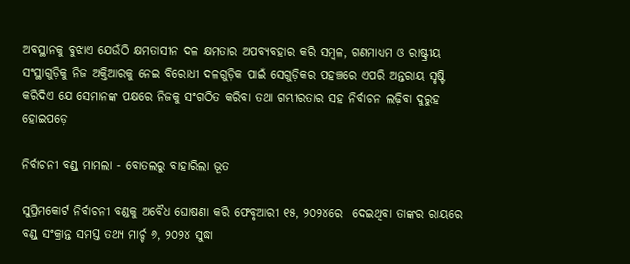ଅବସ୍ଥାନକୁ ବୁଝାଏ ଯେଉଁଠି କ୍ଷମତାସୀନ ଦଳ କ୍ଷମତାର ଅପବ୍ୟବହାର କରି ସମ୍ୱଳ, ଗଣମାଧ୍ୟମ ଓ ରାଷ୍ଟ୍ରୀୟ ସଂସ୍ଥାଗୁଡ଼ିକୁ ନିଜ ଅକ୍ତିଆରକୁ ନେଇ ବିରୋଧୀ ଦଳଗୁଡ଼ିକ ପାଇଁ ସେଗୁଡ଼ିକର ପହଞ୍ଚରେ ଏପରି ଅନ୍ତରାୟ ସୃଷ୍ଟି କରିଦିଏ ଯେ ସେମାନଙ୍କ ପକ୍ଷରେ ନିଜକୁ ସଂଗଠିତ କରିବା ତଥା ଗମ୍ଭୀରତାର ସହ ନିର୍ବାଚନ ଲଢ଼ିବା ଦୁରୁହ ହୋଇପଡ଼େ

ନିର୍ବାଚନୀ ବଣ୍ଡ୍ ମାମଲା - ବୋତଲରୁ ବାହାରିଲା ଭୂତ

ସୁପ୍ରିମକୋର୍ଟ ନିର୍ବାଚନୀ ବଣ୍ଡକୁ ଅବୈଧ ଘୋଷଣା କରି ଫେବୃଆରୀ ୧୫, ୨୦୨୪ରେ  ଦେଇଥିବା ତାଙ୍କର ରାୟରେ ବଣ୍ଡ୍ ସଂକ୍ରାନ୍ତ ସମସ୍ତ ତଥ୍ୟ ମାର୍ଚ୍ଚ ୬, ୨୦୨୪ ସୁଦ୍ଧା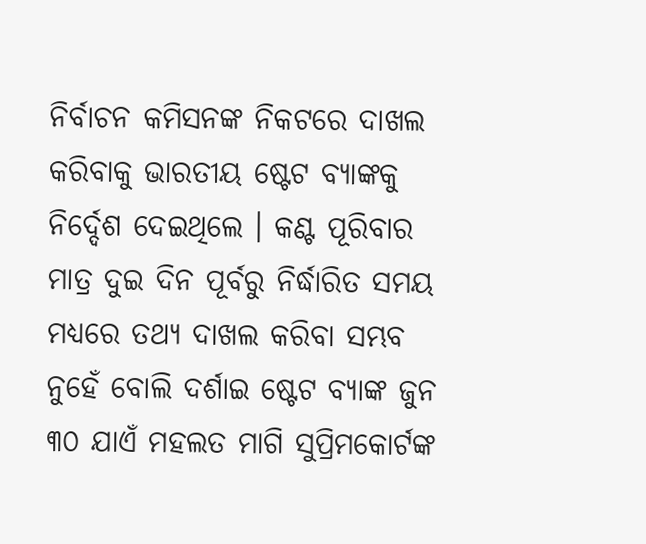ନିର୍ବାଚନ କମିସନଙ୍କ ନିକଟରେ ଦାଖଲ କରିବାକୁ ଭାରତୀୟ ଷ୍ଟେଟ ବ୍ୟାଙ୍କକୁ ନିର୍ଦ୍ଦେଶ ଦେଇଥିଲେ । କଣ୍ଟ ପୂରିବାର ମାତ୍ର ଦୁଇ ଦିନ ପୂର୍ବରୁ ନିର୍ଦ୍ଧାରିତ ସମୟ ମଧ୍ୟରେ ତଥ୍ୟ ଦାଖଲ କରିବା ସମ୍ଭବ ନୁହେଁ ବୋଲି ଦର୍ଶାଇ ଷ୍ଟେଟ ବ୍ୟାଙ୍କ ଜୁନ ୩୦ ଯାଏଁ ମହଲତ ମାଗି ସୁପ୍ରିମକୋର୍ଟଙ୍କ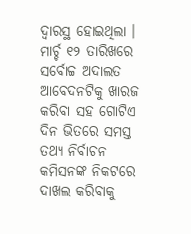ଦ୍ୱାରସ୍ଥ ହୋଇଥିଲା । ମାର୍ଚ୍ଚ ୧୨ ତାରିଖରେ ସର୍ବୋଚ୍ଚ ଅଦାଲତ ଆବେଦନଟିକୁ ଖାରଜ କରିବା ସହ ଗୋଟିଏ ଦିନ ଭିତରେ ସମସ୍ତ ତଥ୍ୟ ନିର୍ବାଚନ କମିସନଙ୍କ ନିକଟରେ ଦାଖଲ କରିବାକୁ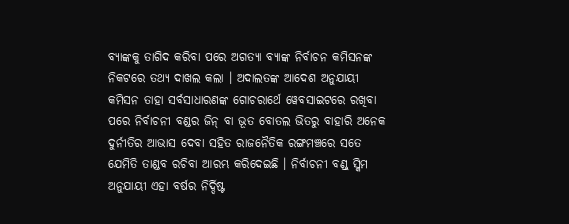ବ୍ୟାଙ୍କକୁ ତାଗିଦ କରିବା ପରେ ଅଗତ୍ୟା ବ୍ୟାଙ୍କ ନିର୍ବାଚନ କମିସନଙ୍କ ନିକଟରେ ତଥ୍ୟ ଦାଖଲ କଲା । ଅଦାଲତଙ୍କ ଆଦେଶ ଅନୁଯାୟୀ କମିସନ ତାହା ସର୍ବସାଧାରଣଙ୍କ ଗୋଚରାର୍ଥେ ୱେବସାଇଟରେ ରଖିବା ପରେ ନିର୍ବାଚନୀ ବଣ୍ଡର ଜିନ୍ ବା ଭୂତ ବୋତଲ ଭିତରୁ ବାହାରି ଅନେକ ଦୁର୍ନୀତିର ଆଭାସ ଦେବା ସହିତ ରାଜନୈତିକ ରଙ୍ଗମଞ୍ଚରେ ସତେ ଯେମିତି ତାଣ୍ଡବ ରଚିବା ଆରମ୍ଭ କରିଦେଇଛି । ନିର୍ବାଚନୀ ବଣ୍ଡ୍ ସ୍କିମ ଅନୁଯାୟୀ ଏହା ବର୍ଷର ନିର୍ଦ୍ଦିଷ୍ଟ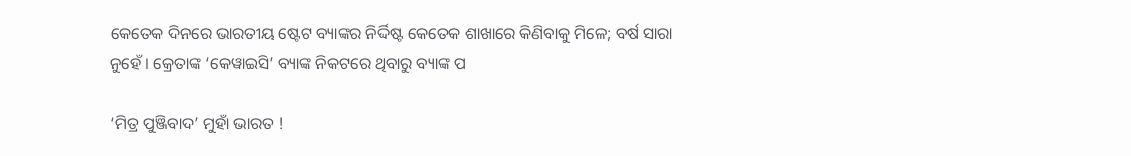କେତେକ ଦିନରେ ଭାରତୀୟ ଷ୍ଟେଟ ବ୍ୟାଙ୍କର ନିର୍ଦ୍ଦିଷ୍ଟ କେତେକ ଶାଖାରେ କିଣିବାକୁ ମିଳେ; ବର୍ଷ ସାରା ନୁହେଁ । କ୍ରେତାଙ୍କ ‘କେୱାଇସି’ ବ୍ୟାଙ୍କ ନିକଟରେ ଥିବାରୁ ବ୍ୟାଙ୍କ ପ

‘ମିତ୍ର ପୁଞ୍ଜିବାଦ’ ମୁହାଁ ଭାରତ !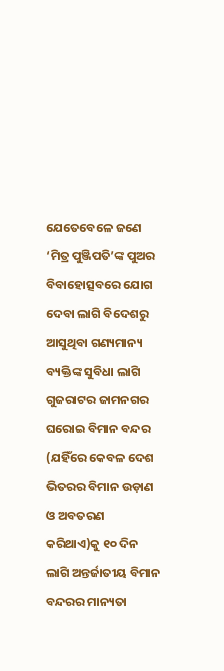ଯେତେବେଳେ ଜଣେ ‘ମିତ୍ର ପୁଞ୍ଜିପତି’ଙ୍କ ପୁଅର ବିବାହୋତ୍ସବରେ ଯୋଗ ଦେବା ଲାଗି ବିଦେଶରୁ ଆସୁଥିବା ଗଣ୍ୟମାନ୍ୟ ବ୍ୟକ୍ତିଙ୍କ ସୁବିଧା ଲାଗି ଗୁଜରାଟର ଜାମନଗର ଘରୋଇ ବିମାନ ବନ୍ଦର (ଯହିଁରେ କେବଳ ଦେଶ ଭିତରର ବିମାନ ଉଡ଼ାଣ ଓ ଅବତରଣ କରିଥାଏ)କୁ ୧୦ ଦିନ ଲାଗି ଅନ୍ତର୍ଜାତୀୟ ବିମାନ ବନ୍ଦରର ମାନ୍ୟତା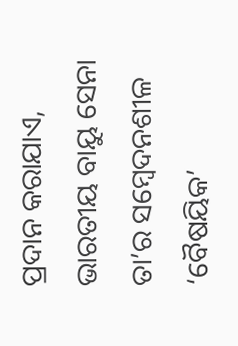ପ୍ରଦାନ କରାଯାଏ, ଭାରତୀୟ ବାୟୁ ସେନା ତା’ର ସମ୍ୱେଦନଶୀଳ ‘ବୈଷୟିକ’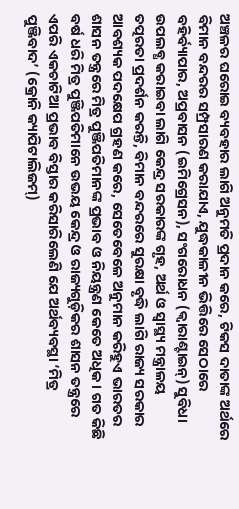ଅଞ୍ଚଳର ଘରୋଇ ବ୍ୟବହାର ଲାଗି ଅନୁମତି ପ୍ରଦାନ କରେ, ଟିକସ ଦାତାଙ୍କ ଅର୍ଥରେ ବିମାନ ବନ୍ଦରର ସମ୍ପ୍ରସାରଣ କରାଯାଏ, ଯୁଦ୍ଧକାଳୀନ ଭିତ୍ତିରେ ସେଠାରେ ବହିର୍ବ୍ୟାପାର, ଅପ୍ରବାସନ (ଇମିଗ୍ରେସନ), ସଂଗରୋଧନ (କ୍ୱାରାଣ୍ଟାଇନ୍) ସୁବିଧା ଉପଲବ୍ଧ କରାଇବା ଲାଗି କେନ୍ଦ୍ର ସରକାରଙ୍କ ଗୃହ, ଅର୍ଥ ଓ ସ୍ୱାସ୍ଥ୍ୟ ମନ୍ତ୍ରାଳୟ ତତ୍ପରତା ପ୍ରଦର୍ଶନ କରନ୍ତି, ବିମାନ ବନ୍ଦରରେ ସୁରକ୍ଷା ବୃଦ୍ଧି ଲାଗି ରାଜ୍ୟ ସରକାର ଆବଶ୍ୟକ ପଦକ୍ଷେପ ଗ୍ରହଣ କରେ, ସେତେବେଳେ ଅନୁମାନ କରିହୁଏ ଭାରତର ଶାସନ ତନ୍ତ୍ରରେ ମିତ୍ର ପୁଞ୍ଜିପତିମାନଙ୍କ ପ୍ରଭାବ ଓ ନିୟନ୍ତ୍ରଣ କେତେ ଅଧିକ । ଗତ କିଛି ବର୍ଷ ଧରି ମିତ୍ର ପୁଞ୍ଜିପତିମାନେ ଉଭୟ କେନ୍ଦ୍ର ଓ ରାଜ୍ୟଗୁଡ଼ିକର ଶାସନ ତନ୍ତ୍ରରେ ଏପରି ଏକଚାଟିଆ ପ୍ରଭାବ ବିସ୍ତାର କରିସାରିଲେଣି ଯେ ଅର୍ଥବ୍ୟବସ୍ଥା ‘ମିତ୍ର ପୁଞ୍ଜିବାଦ’ (କ୍ରୋନି କ୍ୟାପିଟାଲିଜମ୍)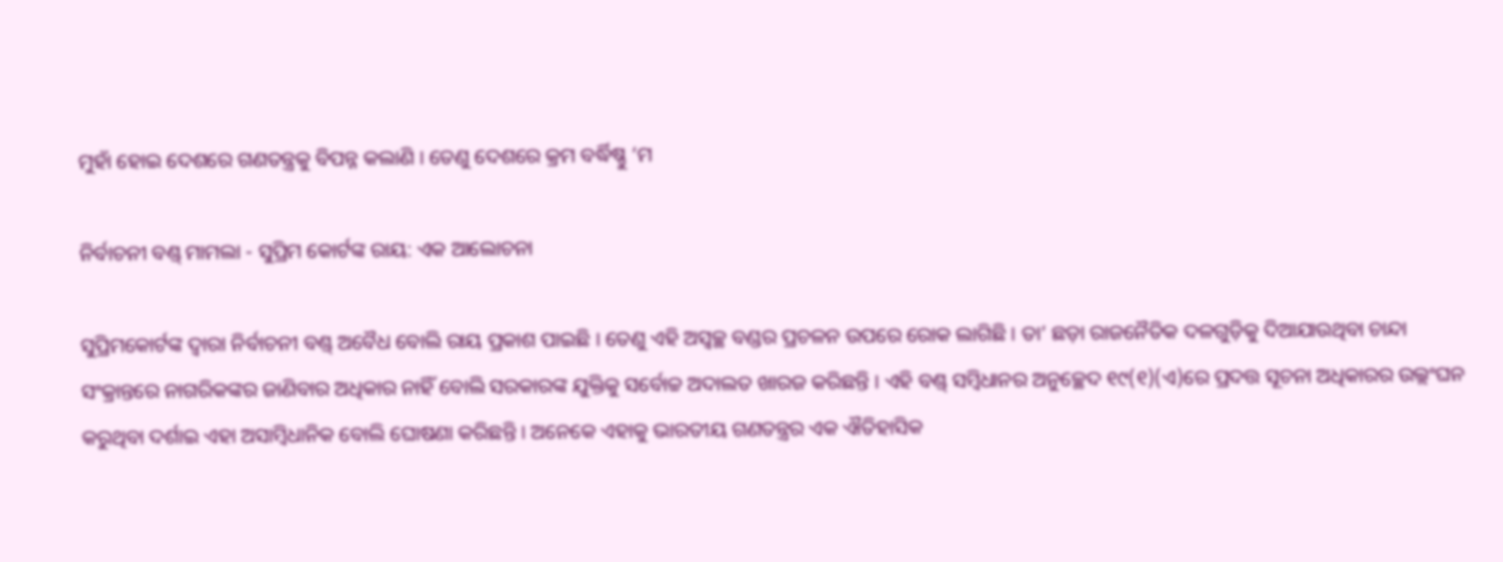ମୁହାଁ ହୋଇ ଦେଶରେ ଗଣତନ୍ତ୍ରକୁ ବିପନ୍ନ କଲାଣି । ତେଣୁ ଦେଶରେ କ୍ରମ ବର୍ଦ୍ଧିଷ୍ଣୁ ‘ମ

ନିର୍ବାଚନୀ ବଣ୍ଡ୍ ମାମଲା - ସୁପ୍ରିମ କୋର୍ଟଙ୍କ ରାୟ: ଏକ ଆଲୋଚନା

ସୁପ୍ରିମକୋର୍ଟଙ୍କ ଦ୍ୱାରା ନିର୍ବାଚନୀ ବଣ୍ଡ୍ ଅବୈଧ ବୋଲି ରାୟ ପ୍ରକାଶ ପାଇଛି । ତେଣୁ ଏହି ଅସ୍ୱଚ୍ଛ ବଣ୍ଡର ପ୍ରଚଳନ ଉପରେ ରୋକ ଲାଗିଛି । ତା’ ଛଡ଼ା ରାଜନୈତିକ ଦଳଗୁଡ଼ିକୁ ଦିଆଯାଉଥିବା ଚାନ୍ଦା ସଂକ୍ରାନ୍ତରେ ନାଗରିକଙ୍କର ଜାଣିବାର ଅଧିକାର ନାହିଁ ବୋଲି ସରକାରଙ୍କ ଯୁକ୍ତିକୁ ସର୍ବୋଚ୍ଚ ଅଦାଲତ ଖାରଜ କରିଛନ୍ତି । ଏହି ବଣ୍ଡ୍ ସମ୍ୱିଧାନର ଅନୁଚ୍ଛେଦ ୧୯(୧)(ଏ)ରେ ପ୍ରଦତ୍ତ ସୂଚନା ଅଧିକାରର ଉଲ୍ଲଂଘନ କରୁଥିବା ଦର୍ଶାଇ ଏହା ଅସାମ୍ୱିଧାନିକ ବୋଲି ଘୋଷଣା କରିଛନ୍ତି । ଅନେକେ ଏହାକୁ ଭାରତୀୟ ଗଣତନ୍ତ୍ରର ଏକ ଐତିହାସିକ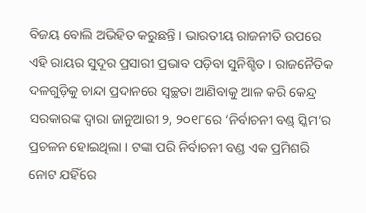ବିଜୟ ବୋଲି ଅଭିହିତ କରୁଛନ୍ତି । ଭାରତୀୟ ରାଜନୀତି ଉପରେ ଏହି ରାୟର ସୁଦୂର ପ୍ରସାରୀ ପ୍ରଭାବ ପଡ଼ିବା ସୁନିଶ୍ଚିତ । ରାଜନୈତିକ ଦଳଗୁଡ଼ିକୁ ଚାନ୍ଦା ପ୍ରଦାନରେ ସ୍ୱଚ୍ଛତା ଆଣିବାକୁ ଆଳ କରି କେନ୍ଦ୍ର ସରକାରଙ୍କ ଦ୍ୱାରା ଜାନୁଆରୀ ୨, ୨୦୧୮ରେ ‘ନିର୍ବାଚନୀ ବଣ୍ଡ୍ ସ୍କିମ’ର ପ୍ରଚଳନ ହୋଇଥିଲା । ଟଙ୍କା ପରି ନିର୍ବାଚନୀ ବଣ୍ଡ ଏକ ପ୍ରମିଶରି ନୋଟ ଯହିଁରେ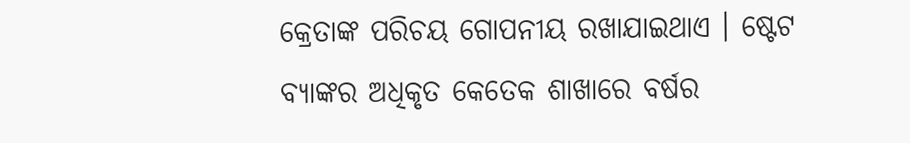କ୍ରେତାଙ୍କ ପରିଚୟ ଗୋପନୀୟ ରଖାଯାଇଥାଏ । ଷ୍ଟେଟ ବ୍ୟାଙ୍କର ଅଧିକୃତ କେତେକ ଶାଖାରେ ବର୍ଷର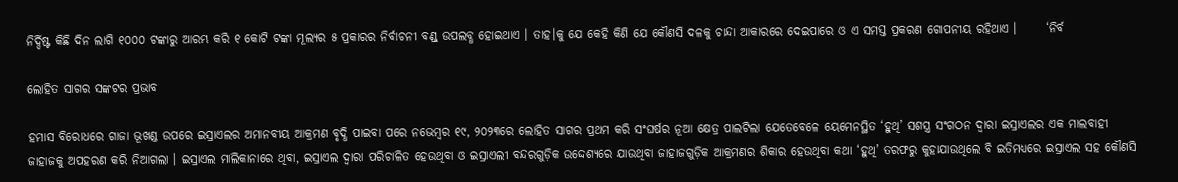ନିର୍ଦ୍ଦିଷ୍ଟ କିଛି ଦିନ ଲାଗି ୧୦୦୦ ଟଙ୍କାରୁ ଆରମ୍ଭ କରି ୧ କୋଟି ଟଙ୍କା ମୂଲ୍ୟର ୫ ପ୍ରକାରର ନିର୍ବାଚନୀ ବଣ୍ଡ୍ ଉପଲବ୍ଧ ହୋଇଥାଏ । ତାହ।କୁ ଯେ କେହି କିଣି ଯେ କୌଣସି ଦଳକୁ ଚାନ୍ଦା ଆକାରରେ ଦେଇପାରେ ଓ ଏ ସମସ୍ତ ପ୍ରକରଣ ଗୋପନୀୟ ରହିଥାଏ ।      ‘ନିର୍ବ

ଲୋହିତ ସାଗର ସଙ୍କଟର ପ୍ରଭାବ

ହମାସ ବିରୋଧରେ ଗାଜା ଭୂଖଣ୍ଡ ଉପରେ ଇସ୍ରାଏଲର ଅମାନବୀୟ ଆକ୍ରମଣ ବୃଦ୍ଧି ପାଇବା ପରେ ନଭେମ୍ୱର ୧୯, ୨୦୨୩ରେ ଲୋହିତ ସାଗର ପ୍ରଥମ କରି ସଂଘର୍ଷର ନୂଆ କ୍ଷେତ୍ର ପାଲଟିଲା ଯେତେବେଳେ ୟେମେନସ୍ଥିତ ‘ହୁଥି’ ସଶସ୍ତ୍ର ସଂଗଠନ ଦ୍ୱାରା ଇସ୍ରାଏଲର ଏକ ମାଲବାହୀ ଜାହାଜକୁ ଅପହରଣ କରି ନିଆଗଲା । ଇସ୍ରାଏଲ ମାଲିକାନାରେ ଥିବା, ଇସ୍ରାଏଲ ଦ୍ୱାରା ପରିଚାଳିତ ହେଉଥିବା ଓ ଇସ୍ରାଏଲୀ ବନ୍ଦରଗୁଡ଼ିକ ଉଦ୍ଦେଶ୍ୟରେ ଯାଉଥିବା ଜାହାଜଗୁଡ଼ିକ ଆକ୍ରମଣର ଶିକାର ହେଉଥିବା କଥା ‘ହୁଥି’ ତରଫରୁ କୁହାଯାଉଥିଲେ ବି ଇତିମଧ୍ୟରେ ଇସ୍ରାଏଲ ସହ କୌଣସି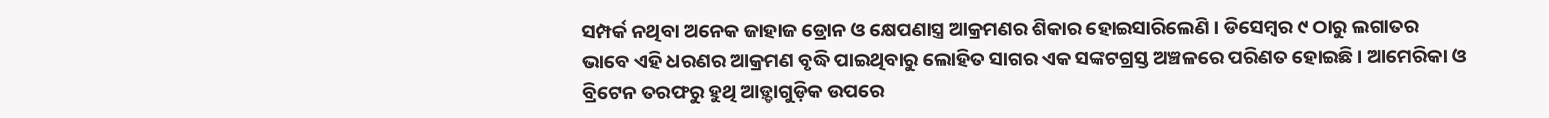ସମ୍ପର୍କ ନଥିବା ଅନେକ ଜାହାଜ ଡ୍ରୋନ ଓ କ୍ଷେପଣାସ୍ତ୍ର ଆକ୍ରମଣର ଶିକାର ହୋଇସାରିଲେଣି । ଡିସେମ୍ୱର ୯ ଠାରୁ ଲଗାତର ଭାବେ ଏହି ଧରଣର ଆକ୍ରମଣ ବୃଦ୍ଧି ପାଇଥିବାରୁ ଲୋହିତ ସାଗର ଏକ ସଙ୍କଟଗ୍ରସ୍ତ ଅଞ୍ଚଳରେ ପରିଣତ ହୋଇଛି । ଆମେରିକା ଓ ବ୍ରିଟେନ ତରଫରୁ ହୁଥି ଆଡ଼୍ଡାଗୁଡ଼ିକ ଉପରେ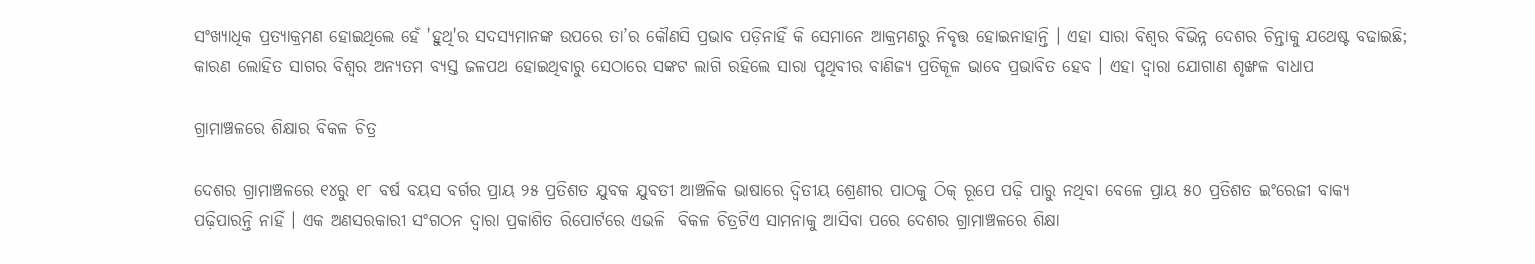ସଂଖ୍ୟାଧିକ ପ୍ରତ୍ୟାକ୍ରମଣ ହୋଇଥିଲେ ହେଁ 'ହୁଥି'ର ସଦସ୍ୟମାନଙ୍କ ଉପରେ ତା’ର କୌଣସି ପ୍ରଭାବ ପଡ଼ିନାହିଁ କି ସେମାନେ ଆକ୍ରମଣରୁ ନିବୃତ୍ତ ହୋଇନାହାନ୍ତି । ଏହା ସାରା ବିଶ୍ୱର ବିଭିନ୍ନ ଦେଶର ଚିନ୍ତାକୁ ଯଥେଷ୍ଟ ବଢାଇଛି; କାରଣ ଲୋହିତ ସାଗର ବିଶ୍ୱର ଅନ୍ୟତମ ବ୍ୟସ୍ତ ଜଳପଥ ହୋଇଥିବାରୁ ସେଠାରେ ସଙ୍କଟ ଲାଗି ରହିଲେ ସାରା ପୃଥିବୀର ବାଣିଜ୍ୟ ପ୍ରତିକୂଳ ଭାବେ ପ୍ରଭାବିତ ହେବ । ଏହା ଦ୍ୱାରା ଯୋଗାଣ ଶୃଙ୍ଖଳ ବାଧାପ

ଗ୍ରାମାଞ୍ଚଳରେ ଶିକ୍ଷାର ବିକଳ ଚିତ୍ର

ଦେଶର ଗ୍ରାମାଞ୍ଚଳରେ ୧୪ରୁ ୧୮ ବର୍ଷ ବୟସ ବର୍ଗର ପ୍ରାୟ ୨୫ ପ୍ରତିଶତ ଯୁବକ ଯୁବତୀ ଆଞ୍ଚଳିକ ଭାଷାରେ ଦ୍ୱିତୀୟ ଶ୍ରେଣୀର ପାଠକୁ ଠିକ୍ ରୂପେ ପଢ଼ି ପାରୁ ନଥିବା ବେଳେ ପ୍ରାୟ ୫୦ ପ୍ରତିଶତ ଇଂରେଜୀ ବାକ୍ୟ ପଢ଼ିପାରନ୍ତି ନାହିଁ । ଏକ ଅଣସରକାରୀ ସଂଗଠନ ଦ୍ୱାରା ପ୍ରକାଶିତ ରିପୋର୍ଟରେ ଏଭଳି  ବିକଳ ଚିତ୍ରଟିଏ ସାମନାକୁ ଆସିବା ପରେ ଦେଶର ଗ୍ରାମାଞ୍ଚଳରେ ଶିକ୍ଷା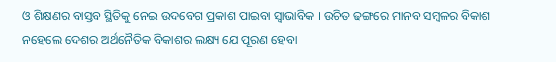ଓ ଶିକ୍ଷଣର ବାସ୍ତବ ସ୍ଥିତିକୁ ନେଇ ଉଦବେଗ ପ୍ରକାଶ ପାଇବା ସ୍ୱାଭାବିକ । ଉଚିତ ଢଙ୍ଗରେ ମାନବ ସମ୍ୱଳର ବିକାଶ ନହେଲେ ଦେଶର ଅର୍ଥନୈତିକ ବିକାଶର ଲକ୍ଷ୍ୟ ଯେ ପୂରଣ ହେବା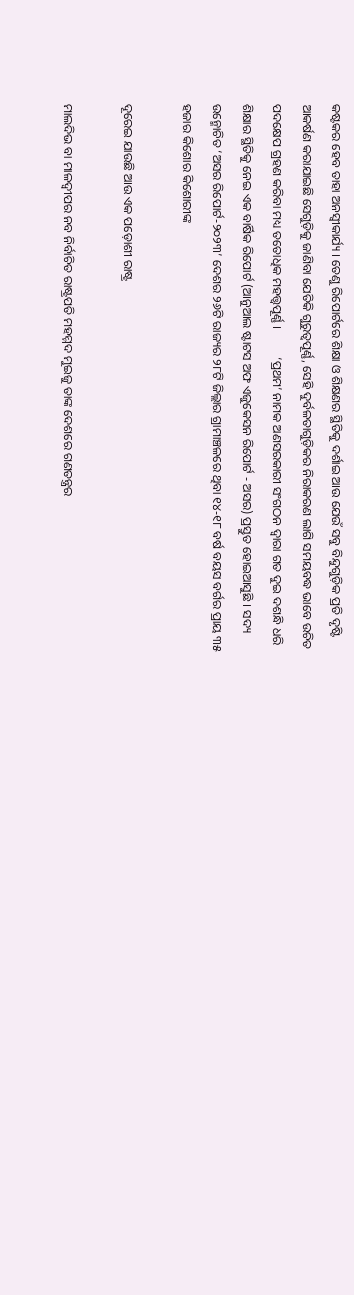କଷ୍ଟକର ହେବ ତାହା ଅନସ୍ୱୀକାର୍ଯ୍ୟ । ତେଣୁ ରିପୋର୍ଟରେ ଶିକ୍ଷା ଓ ଶିକ୍ଷଣର ସ୍ଥିତିକୁ ଦର୍ଶାଇ ଆଉ ଯେଉଁ ସବୁ ବିନ୍ଦୁଗୁଡ଼ିକ ପ୍ରତି ଦୃଷ୍ଟି ଆକର୍ଷଣ କରାଯାଇଛି ସେଗୁଡ଼ିକୁ ଜାଣିବା ଯେତିକି ଗୁରୁତ୍ୱପୂର୍ଣ୍ଣ, ସେହି ଦୁର୍ବଳତାଗୁଡ଼ିକର ନିରାକରଣ ଲାଗି ସମୟବଦ୍ଧ ଭାବେ ଉଚିତ ପଦକ୍ଷେପ ଗ୍ରହଣ କରିବା ମଧ୍ୟ ତତୋଧିକ ମହତ୍ତ୍ୱପୂର୍ଣ୍ଣ ।         ‘ପ୍ରଥମ’ ନାମକ ଅଣସରକାରୀ ସଂଗଠନ ଦ୍ୱାରା ଗତ ଦୁଇ ଦଶନ୍ଧି ଧରି ଶିକ୍ଷାର ସ୍ଥିତିକୁ ନେଇ ଏକ ବାର୍ଷିକ ରିପୋର୍ଟ (ଆନୁଆଲ ଷ୍ଟାଟସ ଅଫ ଏଜୁକେସନ ରିପୋର୍ଟ - ଅସର) ପ୍ରସ୍ତୁତ ହୋଇଆସୁଛି । ସଦ୍ୟ ଉନ୍ମୋଚିତ ‘ଅସର ରିପୋର୍ଟ-୨୦୨୩’ ଦେଶର ୨୬ଟି ରାଜ୍ୟର ୨୮ଟି ଜିଲ୍ଲାର ଗ୍ରାମାଞ୍ଚଳରେ ଥିବା ୧୪-୧୮ ବର୍ଷ ବୟସ ବର୍ଗର ପ୍ରାୟ ୩୫ ହଜାର କିଶୋର କିଶୋରୀଙ୍କ

ଦୂରେଇ ଯାଉଛି ଆଉ ଏକ ପଡ଼ୋଶୀ ରାଷ୍ଟ୍ର

ମାଲଦିଭ ବା ମାଳଦ୍ୱୀପର ନବ ନିର୍ବାଚିତ ରାଷ୍ଟ୍ରପତି ମହମ୍ମଦ ମୁଇଜୁ ତାଙ୍କ ଦେଶରେ ଗଣତନ୍ତ୍ରର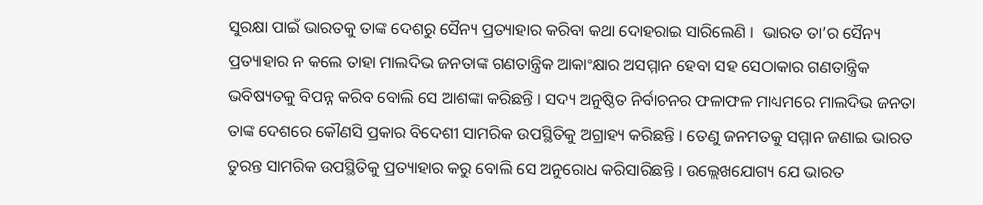ସୁରକ୍ଷା ପାଇଁ ଭାରତକୁ ତାଙ୍କ ଦେଶରୁ ସୈନ୍ୟ ପ୍ରତ୍ୟାହାର କରିବା କଥା ଦୋହରାଇ ସାରିଲେଣି ।  ଭାରତ ତା’ର ସୈନ୍ୟ ପ୍ରତ୍ୟାହାର ନ କଲେ ତାହା ମାଲଦିଭ ଜନତାଙ୍କ ଗଣତାନ୍ତ୍ରିକ ଆକାଂକ୍ଷାର ଅସମ୍ମାନ ହେବା ସହ ସେଠାକାର ଗଣତାନ୍ତ୍ରିକ ଭବିଷ୍ୟତକୁ ବିପନ୍ନ କରିବ ବୋଲି ସେ ଆଶଙ୍କା କରିଛନ୍ତି । ସଦ୍ୟ ଅନୁଷ୍ଠିତ ନିର୍ବାଚନର ଫଳାଫଳ ମାଧ୍ୟମରେ ମାଲଦିଭ ଜନତା ତାଙ୍କ ଦେଶରେ କୌଣସି ପ୍ରକାର ବିଦେଶୀ ସାମରିକ ଉପସ୍ଥିତିକୁ ଅଗ୍ରାହ୍ୟ କରିଛନ୍ତି । ତେଣୁ ଜନମତକୁ ସମ୍ମାନ ଜଣାଇ ଭାରତ ତୁରନ୍ତ ସାମରିକ ଉପସ୍ଥିତିକୁ ପ୍ରତ୍ୟାହାର କରୁ ବୋଲି ସେ ଅନୁରୋଧ କରିସାରିଛନ୍ତି । ଉଲ୍ଲେଖଯୋଗ୍ୟ ଯେ ଭାରତ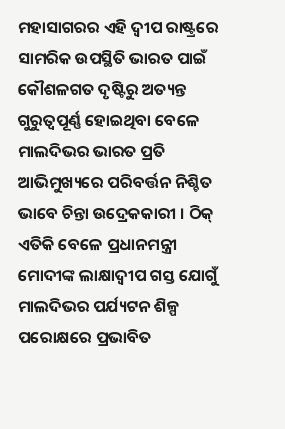ମହାସାଗରର ଏହି ଦ୍ୱୀପ ରାଷ୍ଟ୍ରରେ ସାମରିକ ଉପସ୍ଥିତି ଭାରତ ପାଇଁ କୌଶଳଗତ ଦୃଷ୍ଟିରୁ ଅତ୍ୟନ୍ତ ଗୁରୁତ୍ୱପୂର୍ଣ୍ଣ ହୋଇଥିବା ବେଳେ ମାଲଦିଭର ଭାରତ ପ୍ରତି ଆଭିମୁଖ୍ୟରେ ପରିବର୍ତ୍ତନ ନିଶ୍ଚିତ ଭାବେ ଚିନ୍ତା ଉଦ୍ରେକକାରୀ । ଠିକ୍ ଏତିକି ବେଳେ ପ୍ରଧାନମନ୍ତ୍ରୀ ମୋଦୀଙ୍କ ଲାକ୍ଷାଦ୍ୱୀପ ଗସ୍ତ ଯୋଗୁଁ ମାଲଦିଭର ପର୍ଯ୍ୟଟନ ଶିଳ୍ପ ପରୋକ୍ଷରେ ପ୍ରଭାବିତ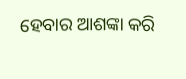ହେବାର ଆଶଙ୍କା କରି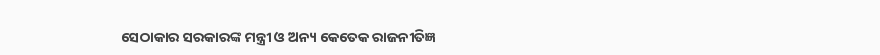ସେଠାକାର ସରକାରଙ୍କ ମନ୍ତ୍ରୀ ଓ ଅନ୍ୟ କେତେକ ରାଜନୀତିଜ୍ଞ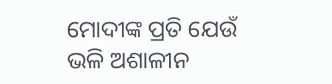ମୋଦୀଙ୍କ ପ୍ରତି ଯେଉଁ ଭଳି ଅଶାଳୀନ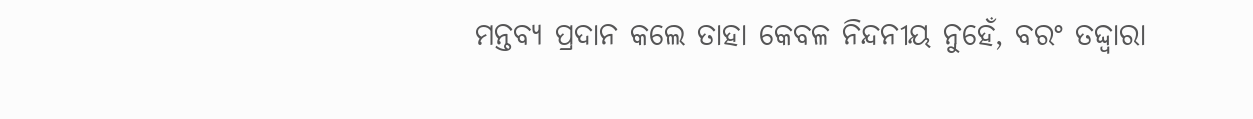ମନ୍ତବ୍ୟ ପ୍ରଦାନ କଲେ ତାହା କେବଳ ନିନ୍ଦନୀୟ ନୁହେଁ, ବରଂ ତଦ୍ଦ୍ୱାରା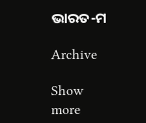ଭାରତ-ମ

Archive

Show more